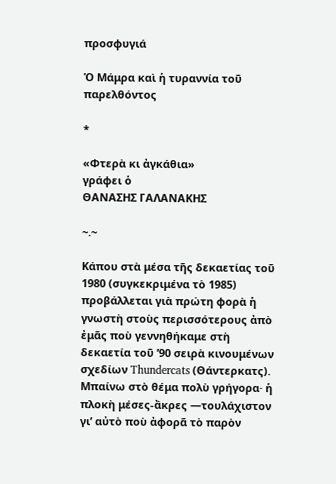προσφυγιά

Ὁ Μάμρα καὶ ἡ τυραννία τοῦ παρελθόντος

*

«Φτερὰ κι ἀγκάθια»
γράφει ὁ
ΘΑΝΑΣΗΣ ΓΑΛΑΝΑΚΗΣ

~.~

Κάπου στὰ μέσα τῆς δεκαετίας τοῦ 1980 (συγκεκριμένα τὸ 1985) προβάλλεται γιὰ πρώτη φορὰ ἡ γνωστὴ στοὺς περισσότερους ἀπὸ ἐμᾶς ποὺ γεννηθήκαμε στὴ δεκαετία τοῦ ’90 σειρὰ κινουμένων σχεδίων Thundercats (Θάντερκατς). Μπαίνω στὸ θέμα πολὺ γρήγορα· ἡ πλοκὴ μέσες-ἄκρες —τουλάχιστον γι’ αὐτὸ ποὺ ἀφορᾶ τὸ παρὸν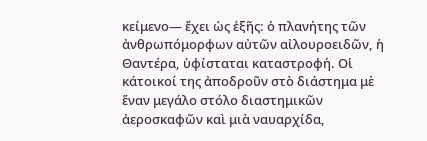κείμενο— ἔχει ὡς ἑξῆς: ὁ πλανήτης τῶν ἀνθρωπόμορφων αὐτῶν αἰλουροειδῶν, ἡ Θαντέρα, ὑφίσταται καταστροφή. Οἱ κάτοικοί της ἀποδροῦν στὸ διάστημα μὲ ἕναν μεγάλο στόλο διαστημικῶν ἀεροσκαφῶν καὶ μιὰ ναυαρχίδα,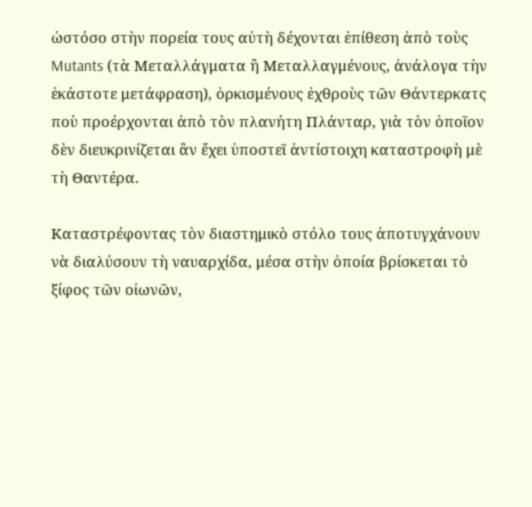ὡστόσο στὴν πορεία τους αὐτὴ δέχονται ἐπίθεση ἀπὸ τοὺς Mutants (τὰ Μεταλλάγματα ἢ Μεταλλαγμένους, ἀνάλογα τὴν ἑκάστοτε μετάφραση), ὁρκισμένους ἐχθροὺς τῶν Θάντερκατς ποὺ προέρχονται ἀπὸ τὸν πλανήτη Πλάνταρ, γιὰ τὸν ὁποῖον δὲν διευκρινίζεται ἂν ἔχει ὑποστεῖ ἀντίστοιχη καταστροφὴ μὲ τὴ Θαντέρα.

Καταστρέφοντας τὸν διαστημικὸ στόλο τους ἀποτυγχάνουν νὰ διαλύσουν τὴ ναυαρχίδα, μέσα στὴν ὁποία βρίσκεται τὸ ξίφος τῶν οἰωνῶν,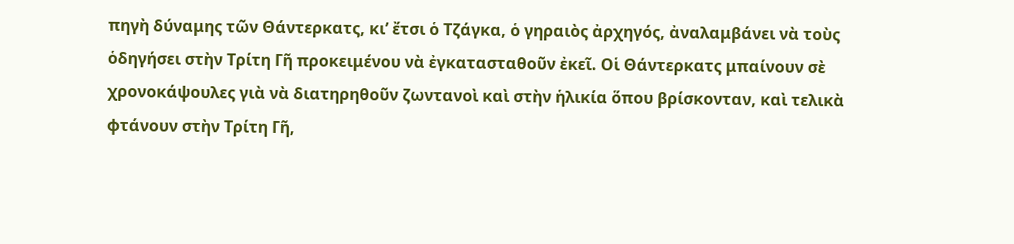πηγὴ δύναμης τῶν Θάντερκατς, κι’ ἔτσι ὁ Τζάγκα, ὁ γηραιὸς ἀρχηγός, ἀναλαμβάνει νὰ τοὺς ὁδηγήσει στὴν Τρίτη Γῆ προκειμένου νὰ ἐγκατασταθοῦν ἐκεῖ. Οἱ Θάντερκατς μπαίνουν σὲ χρονοκάψουλες γιὰ νὰ διατηρηθοῦν ζωντανοὶ καὶ στὴν ἡλικία ὅπου βρίσκονταν, καὶ τελικὰ φτάνουν στὴν Τρίτη Γῆ,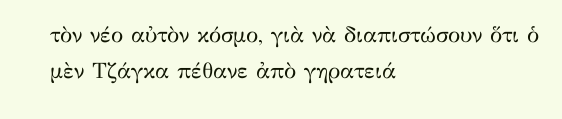τὸν νέο αὐτὸν κόσμο, γιὰ νὰ διαπιστώσουν ὅτι ὁ μὲν Τζάγκα πέθανε ἀπὸ γηρατειά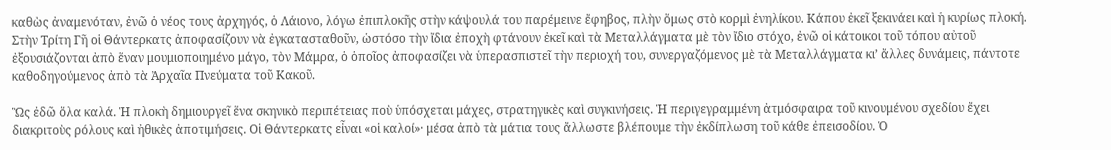καθὼς ἀναμενόταν, ἐνῶ ὁ νέος τους ἀρχηγός, ὁ Λάιονο, λόγω ἐπιπλοκῆς στὴν κάψουλά του παρέμεινε ἔφηβος, πλὴν ὅμως στὸ κορμὶ ἐνηλίκου. Κάπου ἐκεῖ ξεκινάει καὶ ἡ κυρίως πλοκή. Στὴν Τρίτη Γῆ οἱ Θάντερκατς ἀποφασίζουν νὰ ἐγκατασταθοῦν, ὡστόσο τὴν ἴδια ἐποχὴ φτάνουν ἐκεῖ καὶ τὰ Μεταλλάγματα μὲ τὸν ἴδιο στόχο, ἐνῶ οἱ κάτοικοι τοῦ τόπου αὐτοῦ ἐξουσιάζονται ἀπὸ ἕναν μουμιοποιημένο μάγο, τὸν Μάμρα, ὁ ὁποῖος ἀποφασίζει νὰ ὑπερασπιστεῖ τὴν περιοχή του, συνεργαζόμενος μὲ τὰ Μεταλλάγματα κι’ ἄλλες δυνάμεις, πάντοτε καθοδηγούμενος ἀπὸ τὰ Ἀρχαῖα Πνεύματα τοῦ Κακοῦ.

Ὣς ἐδῶ ὅλα καλά. Ἡ πλοκὴ δημιουργεῖ ἕνα σκηνικὸ περιπέτειας ποὺ ὑπόσχεται μάχες, στρατηγικὲς καὶ συγκινήσεις. Ἡ περιγεγραμμένη ἀτμόσφαιρα τοῦ κινουμένου σχεδίου ἔχει διακριτοὺς ρόλους καὶ ἠθικὲς ἀποτιμήσεις. Οἱ Θάντερκατς εἶναι «οἱ καλοί»· μέσα ἀπὸ τὰ μάτια τους ἄλλωστε βλέπουμε τὴν ἐκδίπλωση τοῦ κάθε ἐπεισοδίου. Ὁ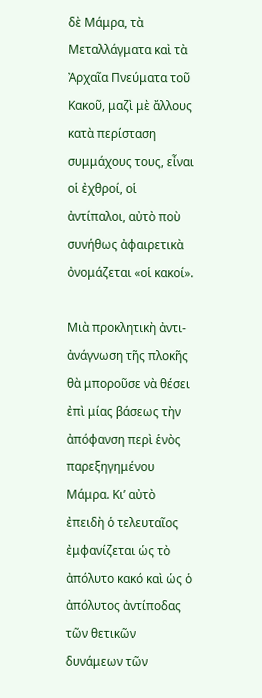δὲ Μάμρα, τὰ Μεταλλάγματα καὶ τὰ Ἀρχαῖα Πνεύματα τοῦ Κακοῦ, μαζὶ μὲ ἄλλους κατὰ περίσταση συμμάχους τους, εἶναι οἱ ἐχθροί, οἱ ἀντίπαλοι, αὐτὸ ποὺ συνήθως ἀφαιρετικὰ ὀνομάζεται «οἱ κακοί».

Μιὰ προκλητικὴ ἀντι-ἀνάγνωση τῆς πλοκῆς θὰ μποροῦσε νὰ θέσει ἐπὶ μίας βάσεως τὴν ἀπόφανση περὶ ἑνὸς παρεξηγημένου Μάμρα. Κι’ αὐτὸ ἐπειδὴ ὁ τελευταῖος ἐμφανίζεται ὡς τὸ ἀπόλυτο κακό καὶ ὡς ὁ ἀπόλυτος ἀντίποδας τῶν θετικῶν δυνάμεων τῶν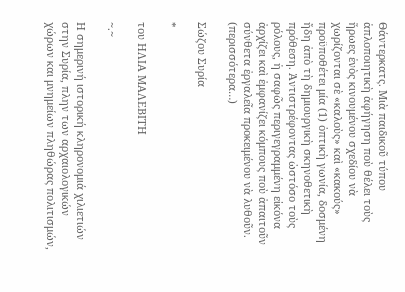Θάντερκατς. Μιὰ παιδικοῦ τύπου ἁπλοποιητικὴ ἀφήγηση ποὺ θέλει τοὺς ἥρωες ἑνὸς κινουμένου σχεδίου νὰ χωρίζονται σὲ «καλοὺς» καὶ «κακούς» προϋποθέτει μία (1) ὀπτικὴ γωνία, δοσμένη ἤδη ἀπὸ τὴ δημιουργικὴ σκηνοθετικὴ πρόθεση. Ἀντιστρέφοντας ὡστόσο τοὺς ρόλους, ἡ σαφῶς περιγεγραμμένη εἰκόνα ἀρχίζει καὶ ἐμφανίζει κόμπους ποὺ ἀπαιτοῦν σύνθετα ἐργαλεῖα προκειμένου νὰ λυθοῦν. (περισσότερα…)

Σώζου Συρία

*

του ΗΛΙΑ ΜΑΛΕΒΙΤΗ

~.~

Η σημερινή ιστορική κληρονομιά χιλιετιών στην Συρία, πλην των αρχαιολογικών χώρων και μνημείων πληθώρας πολιτισμών,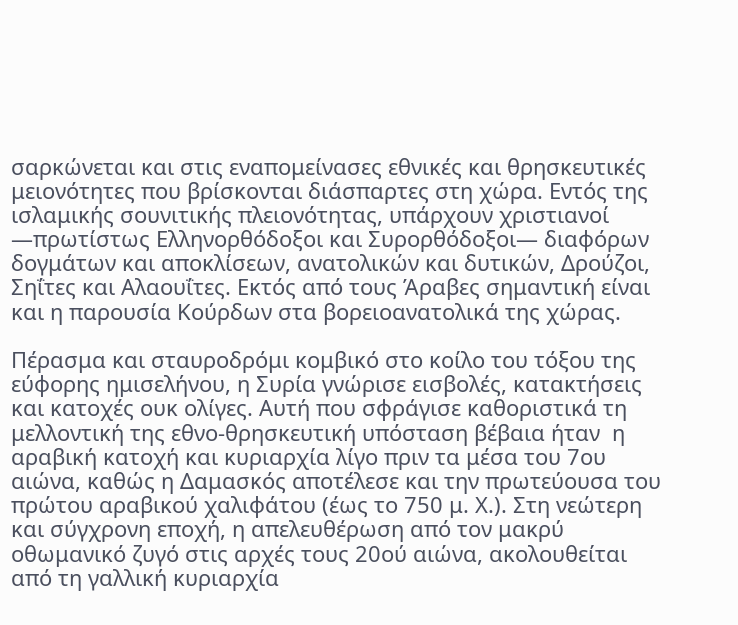σαρκώνεται και στις εναπομείνασες εθνικές και θρησκευτικές μειονότητες που βρίσκονται διάσπαρτες στη χώρα. Εντός της ισλαμικής σουνιτικής πλειονότητας, υπάρχουν χριστιανοί ―πρωτίστως Ελληνορθόδοξοι και Συρορθόδοξοι― διαφόρων δογμάτων και αποκλίσεων, ανατολικών και δυτικών, Δρούζοι, Σηΐτες και Αλαουΐτες. Εκτός από τους Άραβες σημαντική είναι και η παρουσία Κούρδων στα βορειοανατολικά της χώρας.

Πέρασμα και σταυροδρόμι κομβικό στο κοίλο του τόξου της εύφορης ημισελήνου, η Συρία γνώρισε εισβολές, κατακτήσεις και κατοχές ουκ ολίγες. Αυτή που σφράγισε καθοριστικά τη μελλοντική της εθνο-θρησκευτική υπόσταση βέβαια ήταν  η αραβική κατοχή και κυριαρχία λίγο πριν τα μέσα του 7ου αιώνα, καθώς η Δαμασκός αποτέλεσε και την πρωτεύουσα του πρώτου αραβικού χαλιφάτου (έως το 750 μ. Χ.). Στη νεώτερη και σύγχρονη εποχή, η απελευθέρωση από τον μακρύ οθωμανικό ζυγό στις αρχές τους 20ού αιώνα, ακολουθείται από τη γαλλική κυριαρχία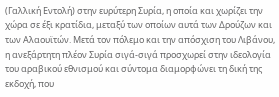(Γαλλική Εντολή) στην ευρύτερη Συρία, η οποία και χωρίζει την χώρα σε έξι κρατίδια, μεταξύ των οποίων αυτά των Δρούζων και των Αλαουϊτών. Μετά τον πόλεμο και την απόσχιση του Λιβάνου, η ανεξάρτητη πλέον Συρία σιγά-σιγά προσχωρεί στην ιδεολογία του αραβικού εθνισμού και σύντομα διαμορφώνει τη δική της εκδοχή, που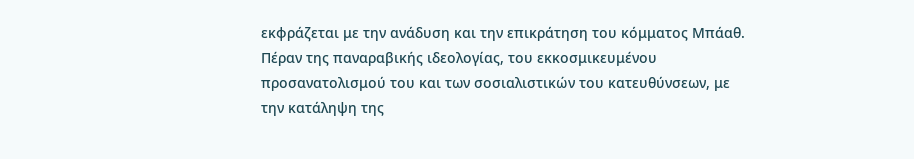εκφράζεται με την ανάδυση και την επικράτηση του κόμματος Μπάαθ. Πέραν της παναραβικής ιδεολογίας, του εκκοσμικευμένου προσανατολισμού του και των σοσιαλιστικών του κατευθύνσεων, με την κατάληψη της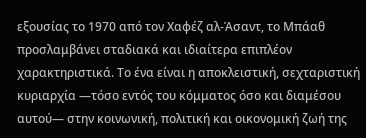εξουσίας το 1970 από τον Χαφέζ αλ-Άσαντ, το Μπάαθ προσλαμβάνει σταδιακά και ιδιαίτερα επιπλέον χαρακτηριστικά. Το ένα είναι η αποκλειστική, σεχταριστική κυριαρχία ―τόσο εντός του κόμματος όσο και διαμέσου αυτού― στην κοινωνική, πολιτική και οικονομική ζωή της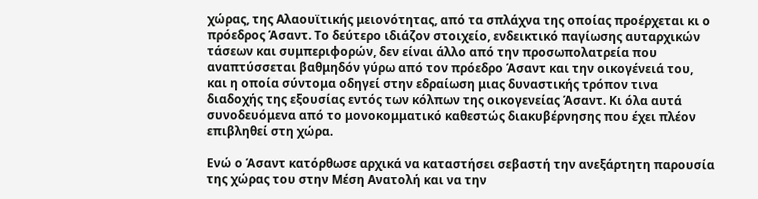χώρας, της Αλαουϊτικής μειονότητας, από τα σπλάχνα της οποίας προέρχεται κι ο πρόεδρος Άσαντ. Το δεύτερο ιδιάζον στοιχείο, ενδεικτικό παγίωσης αυταρχικών τάσεων και συμπεριφορών, δεν είναι άλλο από την προσωπολατρεία που αναπτύσσεται βαθμηδόν γύρω από τον πρόεδρο Άσαντ και την οικογένειά του, και η οποία σύντομα οδηγεί στην εδραίωση μιας δυναστικής τρόπον τινα διαδοχής της εξουσίας εντός των κόλπων της οικογενείας Άσαντ. Κι όλα αυτά συνοδευόμενα από το μονοκομματικό καθεστώς διακυβέρνησης που έχει πλέον επιβληθεί στη χώρα.

Ενώ ο Άσαντ κατόρθωσε αρχικά να καταστήσει σεβαστή την ανεξάρτητη παρουσία της χώρας του στην Μέση Ανατολή και να την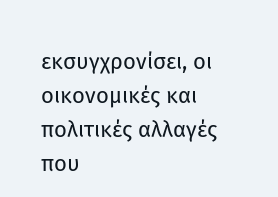εκσυγχρονίσει, οι οικονομικές και πολιτικές αλλαγές που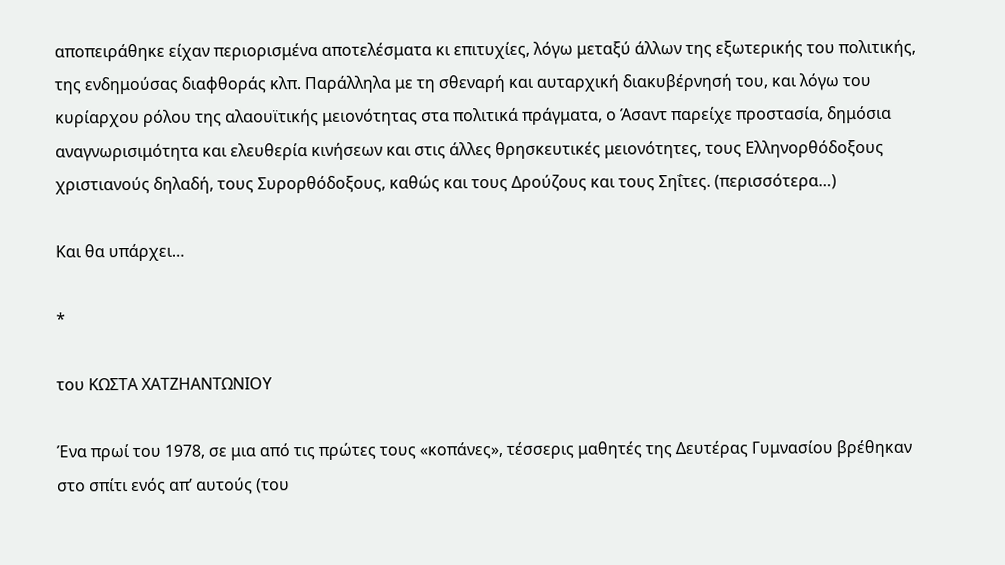αποπειράθηκε είχαν περιορισμένα αποτελέσματα κι επιτυχίες, λόγω μεταξύ άλλων της εξωτερικής του πολιτικής, της ενδημούσας διαφθοράς κλπ. Παράλληλα με τη σθεναρή και αυταρχική διακυβέρνησή του, και λόγω του κυρίαρχου ρόλου της αλαουϊτικής μειονότητας στα πολιτικά πράγματα, ο Άσαντ παρείχε προστασία, δημόσια αναγνωρισιμότητα και ελευθερία κινήσεων και στις άλλες θρησκευτικές μειονότητες, τους Ελληνορθόδοξους χριστιανούς δηλαδή, τους Συρορθόδοξους, καθώς και τους Δρούζους και τους Σηΐτες. (περισσότερα…)

Και θα υπάρχει…

*

του ΚΩΣΤΑ ΧΑΤΖΗΑΝΤΩΝΙΟΥ

Ένα πρωί του 1978, σε μια από τις πρώτες τους «κοπάνες», τέσσερις μαθητές της Δευτέρας Γυμνασίου βρέθηκαν στο σπίτι ενός απ’ αυτούς (του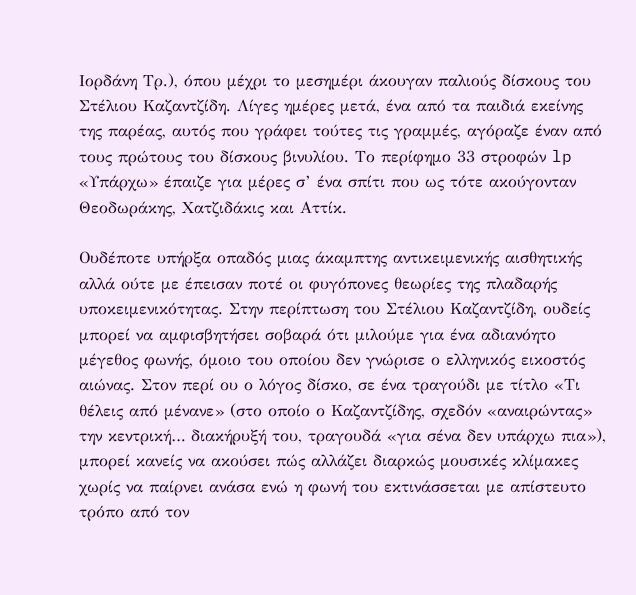Ιορδάνη Τρ.), όπου μέχρι το μεσημέρι άκουγαν παλιούς δίσκους του Στέλιου Καζαντζίδη. Λίγες ημέρες μετά, ένα από τα παιδιά εκείνης της παρέας, αυτός που γράφει τούτες τις γραμμές, αγόραζε έναν από τους πρώτους του δίσκους βινυλίου. Το περίφημο 33 στροφών lp «Υπάρχω» έπαιζε για μέρες σ’ ένα σπίτι που ως τότε ακούγονταν Θεοδωράκης, Χατζιδάκις και Αττίκ.

Ουδέποτε υπήρξα οπαδός μιας άκαμπτης αντικειμενικής αισθητικής αλλά ούτε με έπεισαν ποτέ οι φυγόπονες θεωρίες της πλαδαρής υποκειμενικότητας. Στην περίπτωση του Στέλιου Καζαντζίδη, ουδείς μπορεί να αμφισβητήσει σοβαρά ότι μιλούμε για ένα αδιανόητο μέγεθος φωνής, όμοιο του οποίου δεν γνώρισε ο ελληνικός εικοστός αιώνας. Στον περί ου ο λόγος δίσκο, σε ένα τραγούδι με τίτλο «Τι θέλεις από μένανε» (στο οποίο ο Καζαντζίδης, σχεδόν «αναιρώντας» την κεντρική… διακήρυξή του, τραγουδά «για σένα δεν υπάρχω πια»), μπορεί κανείς να ακούσει πώς αλλάζει διαρκώς μουσικές κλίμακες χωρίς να παίρνει ανάσα ενώ η φωνή του εκτινάσσεται με απίστευτο τρόπο από τον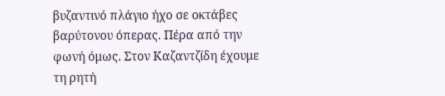βυζαντινό πλάγιο ήχο σε οκτάβες βαρύτονου όπερας. Πέρα από την φωνή όμως. Στον Καζαντζίδη έχουμε τη ρητή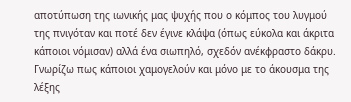αποτύπωση της ιωνικής μας ψυχής που ο κόμπος του λυγμού της πνιγόταν και ποτέ δεν έγινε κλάψα (όπως εύκολα και άκριτα κάποιοι νόμισαν) αλλά ένα σιωπηλό, σχεδόν ανέκφραστο δάκρυ. Γνωρίζω πως κάποιοι χαμογελούν και μόνο με το άκουσμα της λέξης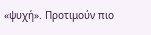«ψυχή». Προτιμούν πιο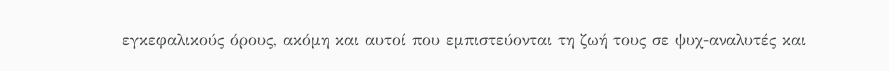εγκεφαλικούς όρους, ακόμη και αυτοί που εμπιστεύονται τη ζωή τους σε ψυχ-αναλυτές και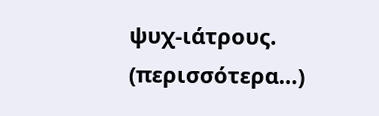ψυχ-ιάτρους. (περισσότερα…)